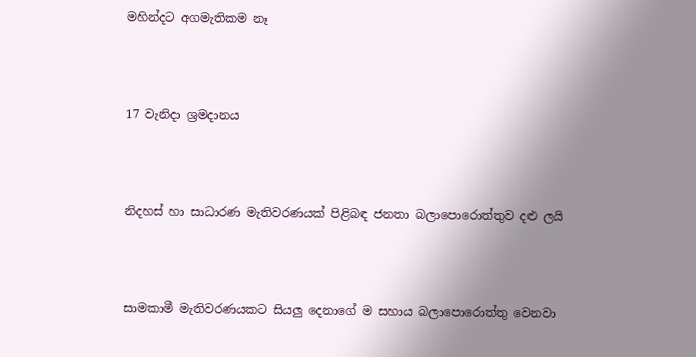මහින්දට අගමැතිකම නෑ




17 වැනිදා ශ්‍රමදානය




නිදහස් හා සාධාරණ මැතිවරණයක් පිළිබඳ ජනතා බලාපොරොත්තුව දළු ලයි




සාමකාමී මැතිවරණයකට සියලු දෙනාගේ ම සහාය බලාපොරොත්තු වෙනවා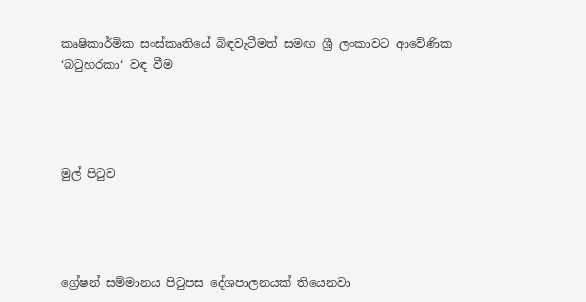කෘෂිකාර්මික සංස්කෘතියේ බිඳවැටීමත් සමඟ ශ්‍රී ලංකාවට ආවේණික ‘බටුහරකා‘ වඳ වීම




මුල් පිටුව




ග්‍රේෂන් සම්මානය පිටුපස දේශපාලනයක් තියෙනවා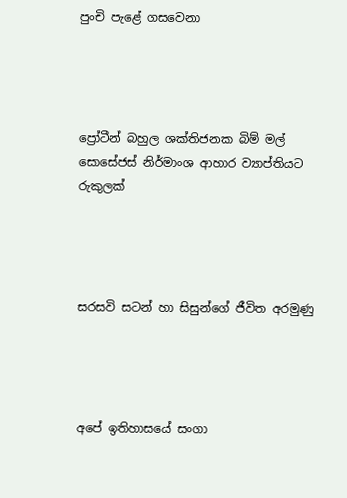පුංචි පැළේ ගසවෙනා




ප්‍රෝටීන් බහුල ශක්තිජනක බිම් මල් සොසේජස් නිර්මාංශ ආහාර ව්‍යාප්තියට රුකුලක්




සරසවි සටන් හා සිසුන්ගේ ජීවිත අරමුණු




අපේ ඉතිහාසයේ සංගා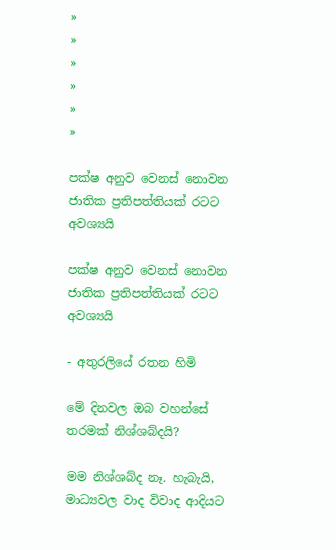»
»
»
»
»
»

පක්ෂ අනුව වෙනස් නොවන ජාතික ප්‍රතිපත්තියක් රටට අවශ්‍යයි

පක්ෂ අනුව වෙනස් නොවන ජාතික ප්‍රතිපත්තියක් රටට අවශ්‍යයි

- අතුරලියේ රතන හිමි

මේ දිනවල ඔබ වහන්සේ තරමක් නිශ්ශබ්දයි?

මම නිශ්ශබ්ද නෑ. හැබැයි, මාධ්‍යවල වාද විවාද ආදියට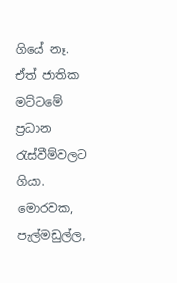ගියේ නෑ. ඒත් ජාතික මට්ටමේ ප්‍රධාන රැස්වීම්වලට ගියා. මොරවක, පැල්මඩුල්ල,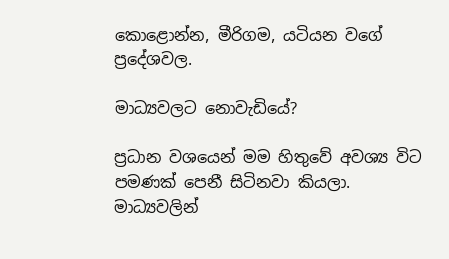කොළොන්න, මීරිගම, යටියන වගේ ප්‍රදේශවල.

මාධ්‍යවලට නොවැඩියේ?

ප්‍රධාන වශයෙන් මම හිතුවේ අවශ්‍ය විට පමණක් පෙනී සිටිනවා කියලා. මාධ්‍යවලින්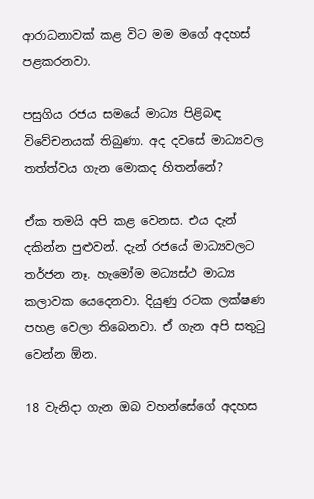ආරාධනාවක් කළ විට මම මගේ අදහස් පළකරනවා.

පසුගිය රජය සමයේ මාධ්‍ය පිළිබඳ විවේචනයක් තිබුණා. අද දවසේ මාධ්‍යවල තත්ත්වය ගැන මොකද හිතන්නේ?

ඒක තමයි අපි කළ වෙනස. එය දැන් දකින්න පුළුවන්. දැන් රජයේ මාධ්‍යවලට තර්ජන නෑ. හැමෝම මධ්‍යස්ථ මාධ්‍ය කලාවක යෙදෙනවා. දියුණු රටක ලක්ෂණ පහළ වෙලා තිබෙනවා. ඒ ගැන අපි සතුටු වෙන්න ඕන.

18 වැනිදා ගැන ඔබ වහන්සේගේ අදහස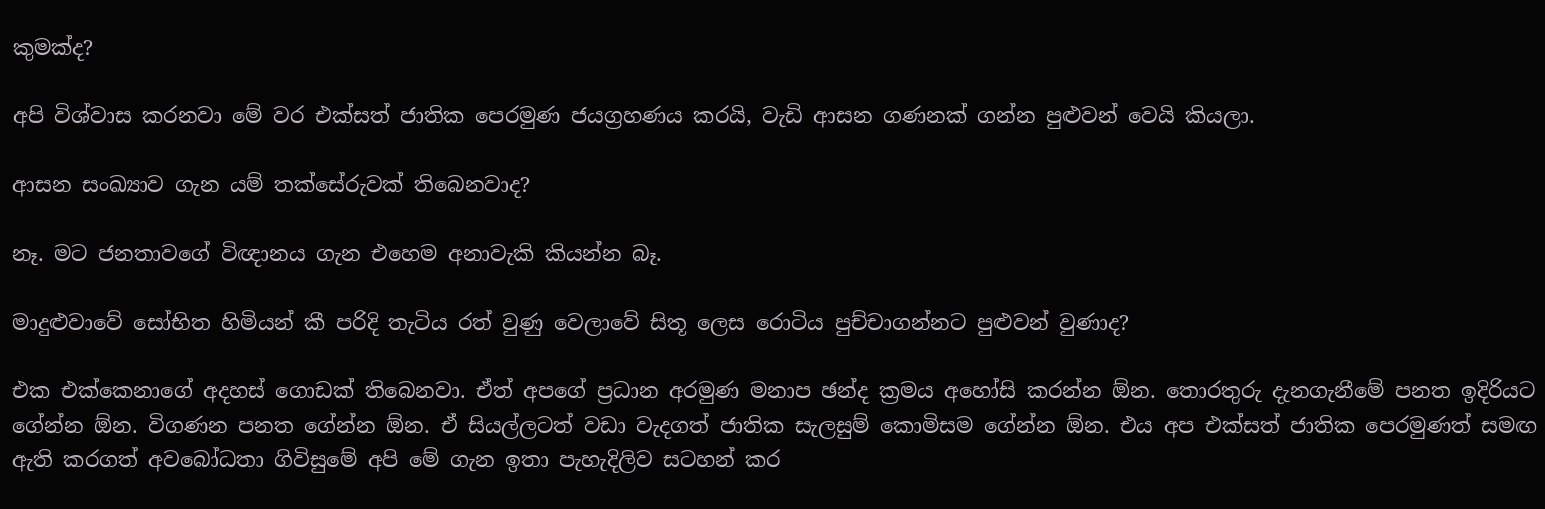කුමක්ද?

අපි විශ්වාස කරනවා මේ වර එක්සත් ජාතික පෙරමුණ ජයග්‍රහණය කරයි, වැඩි ආසන ගණනක් ගන්න පුළුවන් වෙයි කියලා.

ආසන සංඛ්‍යාව ගැන යම් තක්සේරුවක් තිබෙනවාද?

නෑ. මට ජනතාවගේ විඥානය ගැන එහෙම අනාවැකි කියන්න බෑ.

මාදුළුවාවේ සෝභිත හිමියන් කී පරිදි තැටිය රත් වුණු වෙලාවේ සිතූ ලෙස රොටිය පුච්චාගන්නට පුළුවන් වුණාද?

එක එක්කෙනාගේ අදහස් ගොඩක් තිබෙනවා. ඒත් අපගේ ප්‍රධාන අරමුණ මනාප ඡන්ද ක්‍රමය අහෝසි කරන්න ඕන. තොරතුරු දැනගැනීමේ පනත ඉදිරියට ගේන්න ඕන. විගණන පනත ගේන්න ඕන. ඒ සියල්ලටත් වඩා වැදගත් ජාතික සැලසුම් කොමිසම ගේන්න ඕන. එය අප එක්සත් ජාතික පෙරමුණත් සමඟ ඇති කරගත් අවබෝධතා ගිවිසුමේ අපි මේ ගැන ඉතා පැහැදිලිව සටහන් කර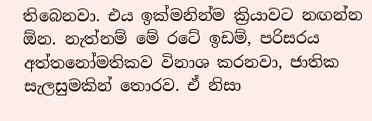තිබෙනවා. එය ඉක්මනින්ම ක්‍රියාවට නඟන්න ඕන. නැත්නම් මේ රටේ ඉඩම්, පරිසරය අත්තනෝමතිකව විනාශ කරනවා, ජාතික සැලසුමකින් තොරව. ඒ නිසා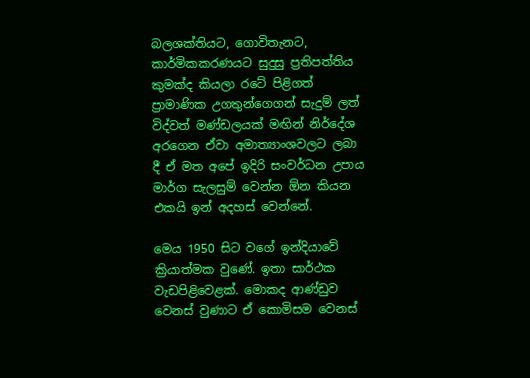බලශක්තියට, ගොවිතැනට, කාර්මිකකරණයට සුදුසු ප්‍රතිපත්තිය කුමක්ද කියලා රටේ පිළිගත් ප්‍රාමාණික උගතුන්ගෙගන් සැදුම් ලත් විද්වත් මණ්ඩලයක් මඟින් නිර්දේශ අරගෙන ඒවා අමාත්‍යාංශවලට ලබා දී ඒ මත අපේ ඉදිරි සංවර්ධන උපාය මාර්ග සැලසුම් වෙන්න ඕන කියන එකයි ඉන් අදහස් වෙන්නේ.

මෙය 1950 සිට වගේ ඉන්දියාවේ ක්‍රියාත්මක වුණේ. ඉතා සාර්ථක වැඩපිළිවෙළක්. මොකද ආණ්ඩුව වෙනස් වුණාට ඒ කොමිසම වෙනස්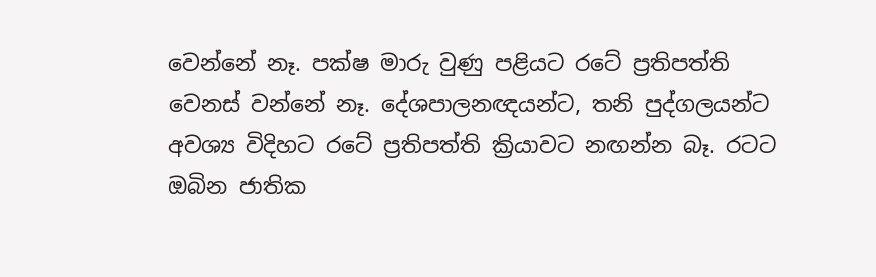වෙන්නේ නෑ. පක්ෂ මාරු වුණු පළියට රටේ ප්‍රතිපත්ති වෙනස් වන්නේ නෑ. දේශපාලනඥයන්ට, තනි පුද්ගලයන්ට අවශ්‍ය විදිහට රටේ ප්‍රතිපත්ති ක්‍රියාවට නඟන්න බෑ. රටට ඔබින ජාතික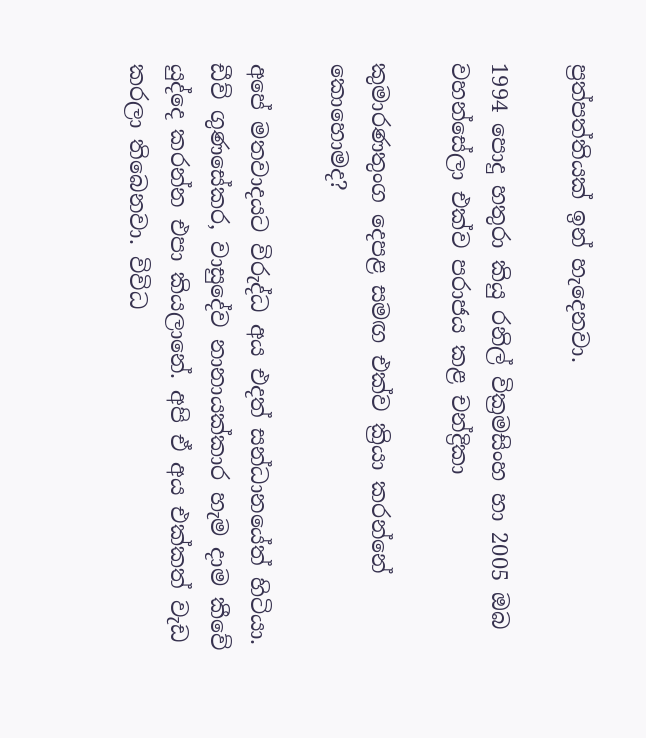ප්‍රත්පත්තියක් ඉන් හැදෙනවා.

1994 පොදු හතුරා කියු රනිල් වික්‍රමසිංහ හා 2005 ඔබ වහන්සේලා එක්ව පරාජය කළ චන්ද්‍රිකා

කුමාරණතුංග දෙපළ සමඟ එක්ව ක්‍රියා කරන්නේ කොහොමද?

අපේ මතවාදයට විරුද්ධ අය එදත් සන්ධානයේත් හිටියා. ඩීව් ගුණසේකර, වාසුදේව නානායක්කාර හැම දාම කීවේ යුද්දෙ කරන්න එපා කියලානේ. අපි ඒ අය එක්කත් වැඩ කරලා තිබෙනවා. විවිධ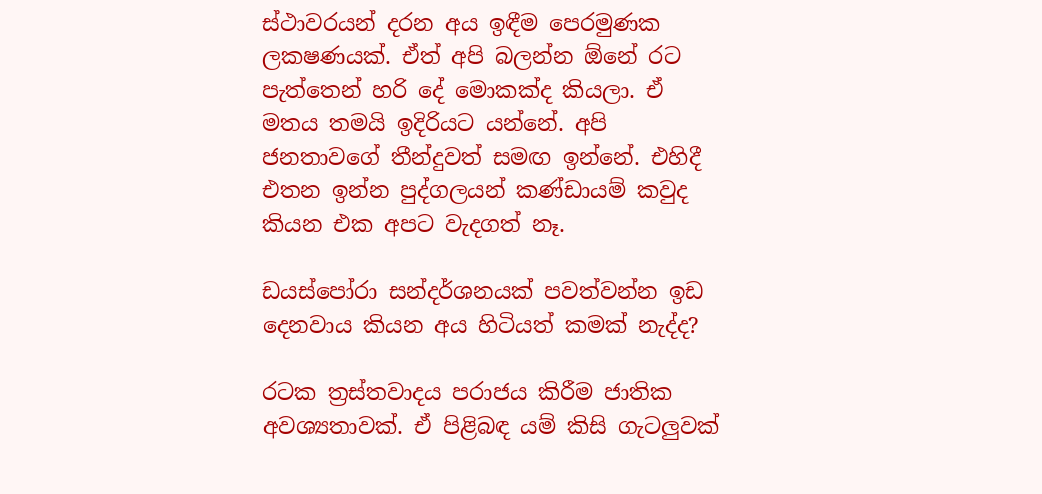ස්ථාවරයන් දරන අය ඉඳීම පෙරමුණක ලකෂණයක්. ඒත් අපි බලන්න ඕනේ රට පැත්තෙන් හරි දේ මොකක්ද කියලා. ඒ මතය තමයි ඉදිරියට යන්නේ. අපි ජනතාවගේ තීන්දුවත් සමඟ ඉන්නේ. එහිදී එතන ඉන්න පුද්ගලයන් කණ්ඩායම් කවුද කියන එක අපට වැදගත් නෑ.

ඩයස්පෝරා සන්දර්ශනයක් පවත්වන්න ඉඩ දෙනවාය කියන අය හිටියත් කමක් නැද්ද?

රටක ත්‍රස්තවාදය පරාජය කිරීම ජාතික අවශ්‍යතාවක්. ඒ පිළිබඳ යම් කිසි ගැටලුවක්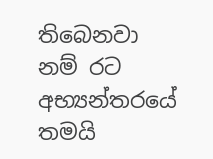තිබෙනවා‍ නම් රට අභ්‍යන්තරයේ තමයි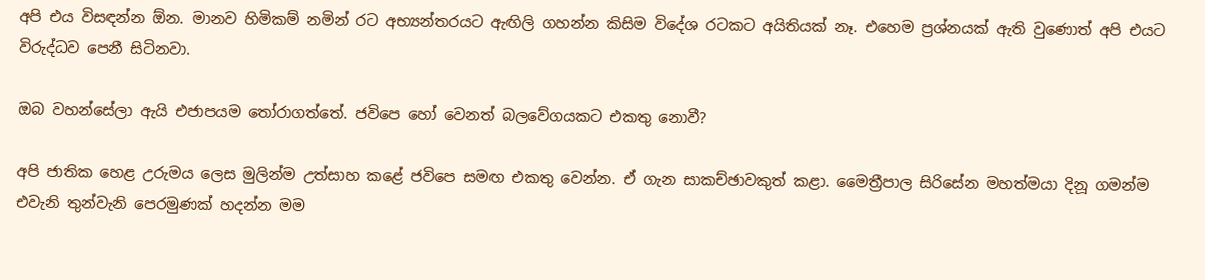අපි එය විසඳන්න ඕන. මානව හිමිකම් නමින් රට අභ්‍යන්තරයට ඇඟිලි ගහන්න කිසිම විදේශ රටකට අයිතියක් නෑ. එහෙම ප්‍රශ්නයක් ඇති වුණොත් අපි එයට විරුද්ධව පෙනී සිටිනවා.

ඔබ වහන්සේලා ඇයි එජාපයම තෝරාගත්තේ. ජවිපෙ හෝ වෙනත් බලවේගයකට එකතු නොවී?

අපි ජාතික හෙළ උරුමය ලෙස මුලින්ම උත්සාහ කළේ ජවිපෙ සමඟ එකතු වෙන්න. ඒ ගැන සාකච්ඡාවකුත් කළා. මෛත්‍රීපාල සිරිසේන මහත්මයා දිනූ ගමන්ම එවැනි තුන්වැනි පෙරමුණක් හදන්න මම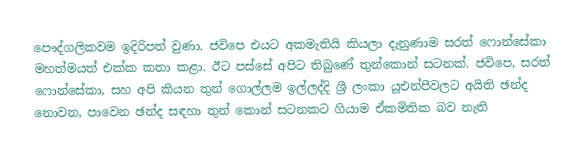පෞද්ගලිකවම ඉදිරිපත් වුණා. ජවිපෙ එයට අකමැතියි කියලා දැනුණාම සරත් ෆොන්සේකා මහත්මයත් එක්ක කතා කළා. ඊට පස්සේ අපිට තිබුණේ තුන්කොන් සටනක්. ජවිපෙ, සරත් ෆොන්සේකා, සහ අපි කියන තුන් ගොල්ලම ඉල්ලද්දි ශ්‍රී ලංකා යූඑන්පීවලට අයිති ඡන්ද නොවන, පාවෙන ඡන්ද සඳහා තුන් කොන් සටනකට ගියාම ඒකමිතික බව නැති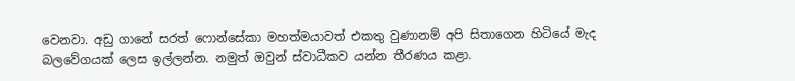වෙනවා. අඩු ගානේ සරත් ෆොන්සේකා මහත්මයාවත් එකතු වුණානම් අපි සිතාගෙන හිටියේ මැද බලවේගයක් ලෙස ඉල්ලන්න. නමුත් ඔවුන් ස්වාධීකව යන්න තීරණය කළා.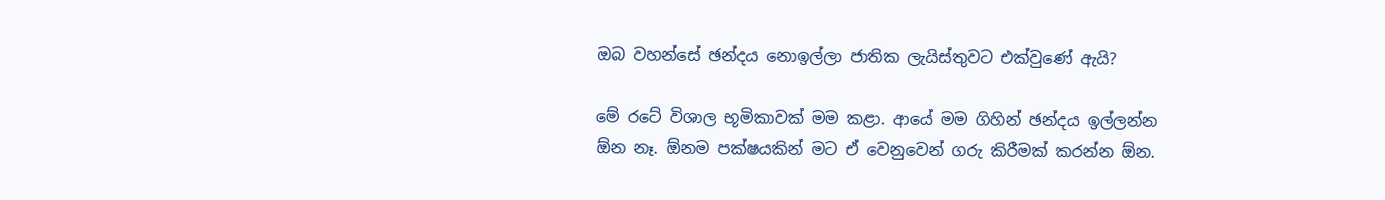ඔබ වහන්සේ ඡන්දය නොඉල්ලා ජාතික ලැයිස්තුවට එක්වුණේ ඇයි?

මේ රටේ විශාල භූමිකාවක් මම කළා‍. ආයේ මම ගිහින් ඡන්දය ඉල්ලන්න ඕන නෑ. ඕනම පක්ෂයකින් මට ඒ වෙනුවෙන් ගරු කිරීමක් කරන්න ඕන.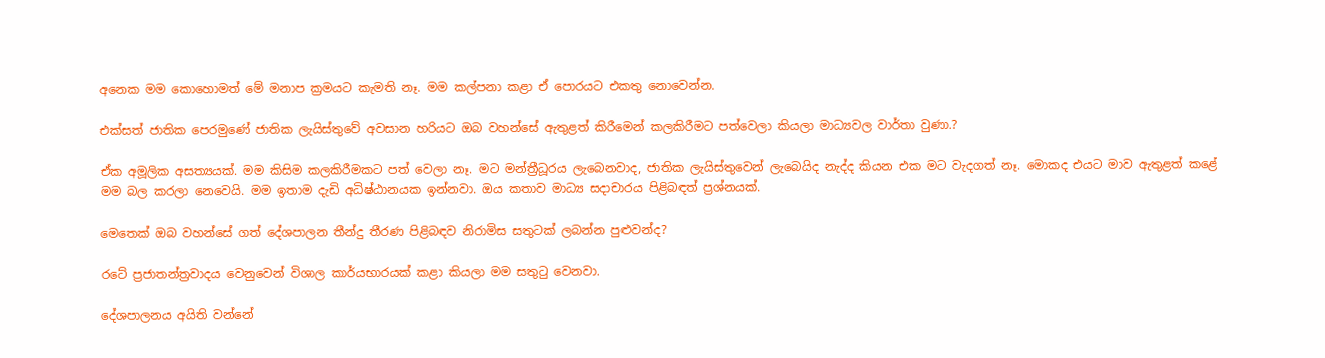අනෙක මම කොහොමත් මේ මනාප ක්‍රමයට කැමති නෑ. මම කල්පනා කළා ඒ පොරයට එකතු නොවෙන්න.

එක්සත් ජාතික පෙරමුණේ ජාතික ලැයිස්තුවේ අවසාන හරියට ඔබ වහන්සේ ඇතුළත් කිරීමෙන් කලකිරීමට පත්වෙලා කියලා මාධ්‍යවල වාර්තා වුණා.?

ඒක අමූලික අසත්‍යයක්. මම කිසිම කලකිරීමකට පත් වෙලා නෑ. මට මන්ත්‍රීධූරය ලැබෙනවාද, ජාතික ලැයිස්තුවෙන් ලැබෙයිද නැද්ද කියන එක මට වැදගත් නෑ. මොකද එයට මාව ඇතුළත් කළේ මම බල කරලා නෙවෙයි. මම ඉතාම දැඩි අධිෂ්ඨානයක ඉන්නවා. ඔය කතාව මාධ්‍ය සදාචාරය පිළිබඳත් ප්‍රශ්නයක්.

මෙතෙක් ඔබ වහන්සේ ගත් දේශපාලන තීන්දු තීරණ පිළිබඳව නිරාමිස සතුටක් ලබන්න පුළුවන්ද?

රටේ ප්‍රජාතන්ත්‍රවාදය වෙනුවෙන් විශාල කාර්යභාරයක් කළා කියලා මම සතුටු වෙනවා.

දේශපාලනය අයිති වන්නේ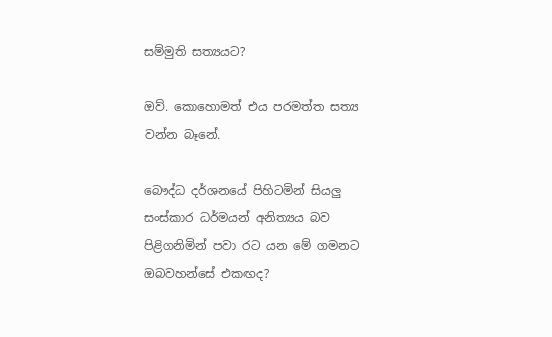සම්මුති සත්‍යයට?

ඔව්. කොහොමත් එය පරමත්ත සත්‍ය වන්න බෑනේ.

බෞද්ධ දර්ශනයේ පිහිටමින් සියලු සංස්කාර ධර්මයන් අනිත්‍යය බව පිළිගනිමින් පවා රට යන මේ ගමනට ඔබවහන්සේ එකඟද?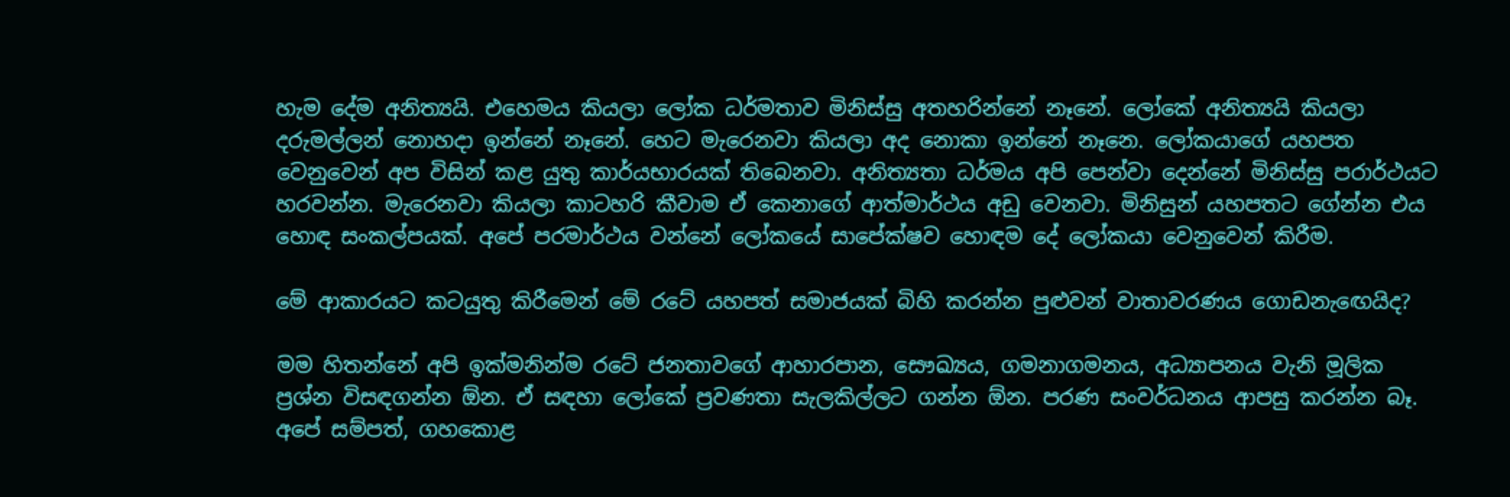හැම දේම අනිත්‍යයි. එහෙමය කියලා ලෝක ධර්මතාව මිනිස්සු අතහරින්නේ නෑනේ. ලෝකේ අනිත්‍යයි කියලා දරුමල්ලන් නොහදා ඉන්නේ නෑනේ. හෙට මැරෙනවා කියලා අද නොකා ඉන්නේ නෑනෙ. ලෝකයාගේ යහපත වෙනුවෙන් අප විසින් කළ යුතු කාර්යභාරයක් තිබෙනවා. අනිත්‍යතා ධර්මය අපි පෙන්වා දෙන්නේ මිනිස්සු පරාර්ථයට හරවන්න. මැරෙනවා කියලා කාටහරි කීවාම ඒ කෙනාගේ ආත්මාර්ථය අඩු වෙනවා. මිනිසුන් යහපතට ගේන්න එය හොඳ සංකල්පයක්. අපේ පරමාර්ථය වන්නේ ලෝකයේ සාපේක්ෂව හොඳම දේ ලෝකයා වෙනුවෙන් කිරීම.

මේ ආකාරයට කටයුතු කිරීමෙන් මේ රටේ යහපත් සමාජයක් බිහි කරන්න පුළුවන් වාතාවරණය ගොඩනැ‍ඟෙයිද?

මම හිතන්නේ අපි ඉක්මනින්ම රටේ ජනතාවගේ ආහාරපාන, සෞඛ්‍යය, ගමනාගමනය, අධ්‍යාපනය වැනි මූලික ප්‍රශ්න විසඳගන්න ඕන. ඒ සඳහා ලෝකේ ප්‍රවණතා සැලකිල්ලට ගන්න ඕන. පරණ සංවර්ධනය ආපසු කරන්න බෑ. අපේ සම්පත්, ගහකොළ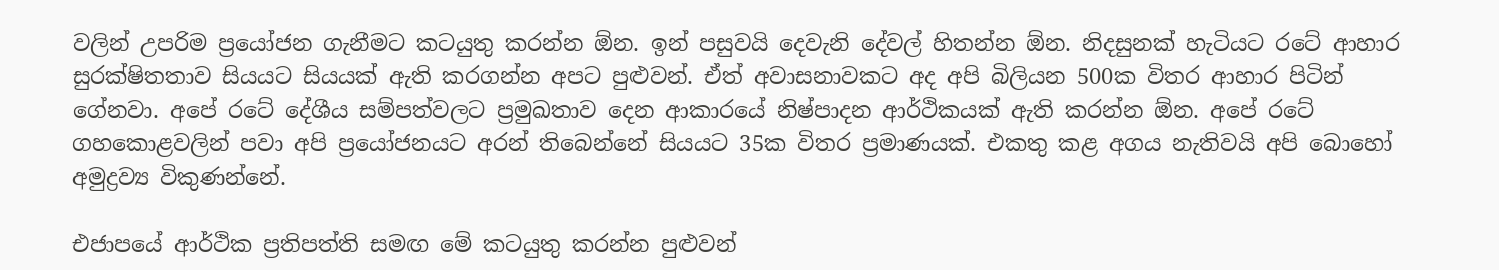වලින් උපරිම ප්‍රයෝජන ගැනීමට කටයුතු කරන්න ඕන. ඉන් පසුවයි දෙවැනි දේවල් හිතන්න ඕන. නිදසුනක් හැටියට රටේ ආහාර සුරක්ෂිතතාව සියයට සියයක් ඇති කරගන්න අපට පුළුවන්. ඒත් අවාසනාවකට අද අපි බිලියන 500ක විතර ආහාර පිටින් ගේනවා. අපේ රටේ දේශීය සම්පත්වලට ප්‍රමුඛතාව දෙන ආකාරයේ නිෂ්පාදන ආර්ථිකයක් ඇති කරන්න ඕන. අපේ රටේ ගහකොළවලින් පවා අපි ප්‍රයෝජනයට අරන් තිබෙන්නේ සියයට 35ක විතර ප්‍රමාණයක්. එකතු කළ අගය නැතිවයි අපි බොහෝ අමුද්‍රව්‍ය විකුණන්නේ.

එජාපයේ ආර්ථික ප්‍රතිපත්ති සමඟ මේ කටයුතු කරන්න පුළුවන්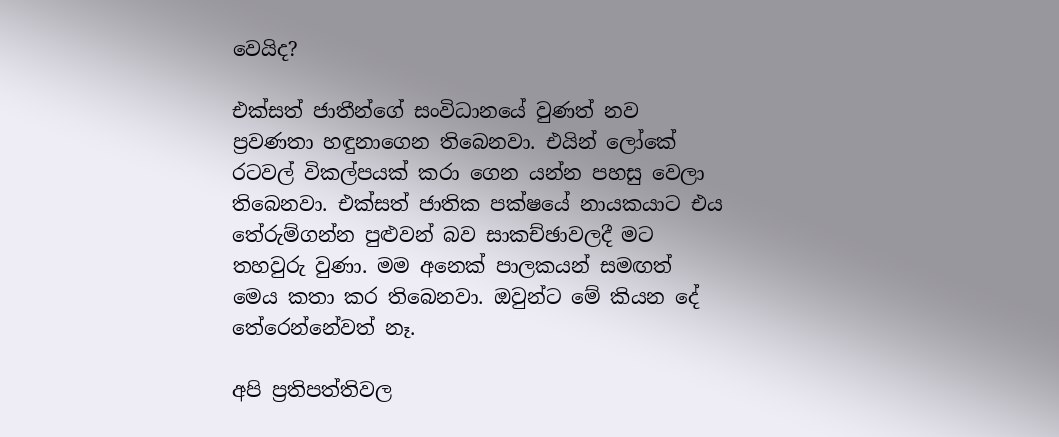වෙයිද?

එක්සත් ජාතීන්ගේ සංවිධානයේ වුණත් නව ප්‍රවණතා හඳුනාගෙන තිබෙනවා. එයින් ලෝකේ රටවල් විකල්පයක් කරා ගෙන යන්න පහසු වෙලා තිබෙනවා. එක්සත් ජාතික පක්ෂයේ නායකයාට එය තේරුම්ගන්න පුළුවන් බව සාකච්ඡාවලදී මට තහවුරු වුණා. මම අනෙක් පාලකයන් සමඟත් මෙය කතා කර තිබෙනවා. ඔවුන්ට‍ ‍මේ කියන දේ තේරෙන්නේවත් නෑ.

අපි ප්‍රතිපත්තිවල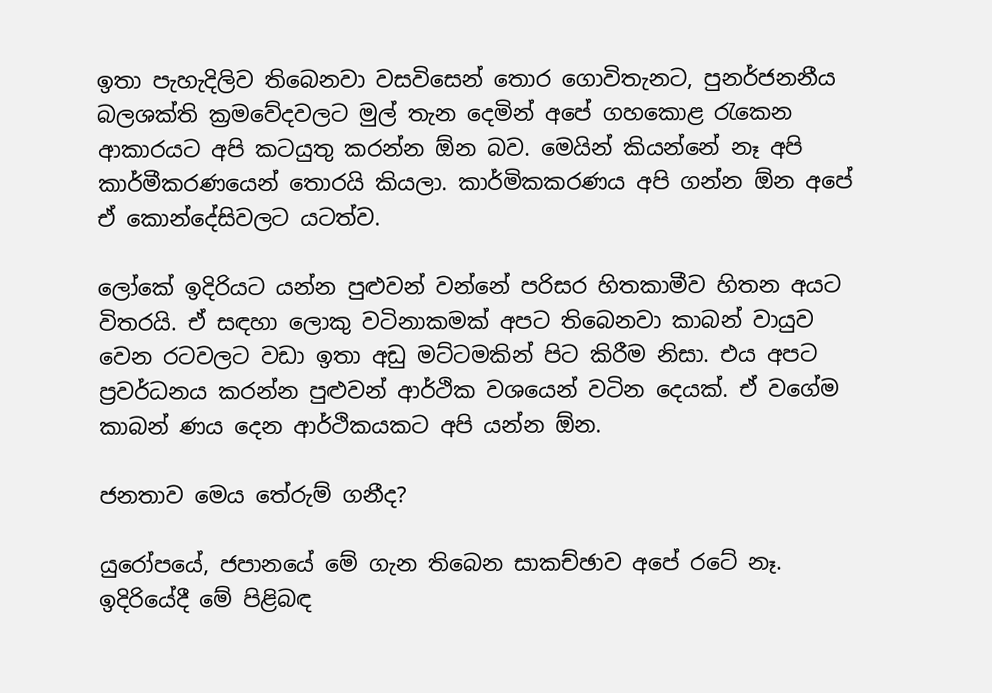ඉතා පැහැදිලිව තිබෙනවා වසවිසෙන් තොර ගොවිතැනට, පුනර්ජනනීය බලශක්ති ක්‍රමවේදවලට මුල් තැන දෙමින් අපේ ගහකොළ රැකෙන ආකාරයට අපි කටයුතු කරන්න ඕන බව. මෙයින් කියන්නේ නෑ අපි කාර්මීකරණයෙන් තොරයි කියලා. කාර්මිකකරණය අපි ගන්න ඕන අපේ ඒ කොන්දේසිවලට යටත්ව.

ලෝකේ ඉදිරියට යන්න පුළුවන් වන්නේ පරිසර හිතකාමීව හිතන අයට විතරයි. ඒ සඳහා ලොකු වටිනාකමක් අපට තිබෙනවා කාබන් වායුව වෙන රටවලට වඩා ඉතා අඩු මට්ටමකින් පිට කිරීම නිසා. එය අපට ප්‍රවර්ධනය කරන්න පුළුවන් ආර්ථික වශයෙන් වටින දෙයක්. ඒ වගේම කාබන් ණය දෙන ආර්ථිකයකට අපි යන්න ඕන.

ජනතාව මෙය තේරුම් ගනීද?

යුරෝපයේ, ජපානයේ මේ ගැන තිබෙන සාකච්ඡාව අපේ රටේ නෑ. ඉදිරියේදී මේ පිළිබඳ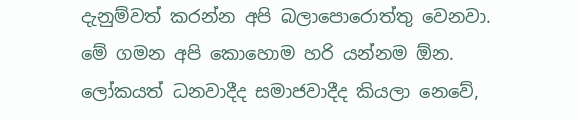දැනුම්වත් කරන්න අපි බලාපොරොත්තු වෙනවා. මේ ගමන අපි කොහොම හරි යන්නම ඕන. ලෝකයත් ධනවාදීද සමාජවාදීද කියලා නෙවේ,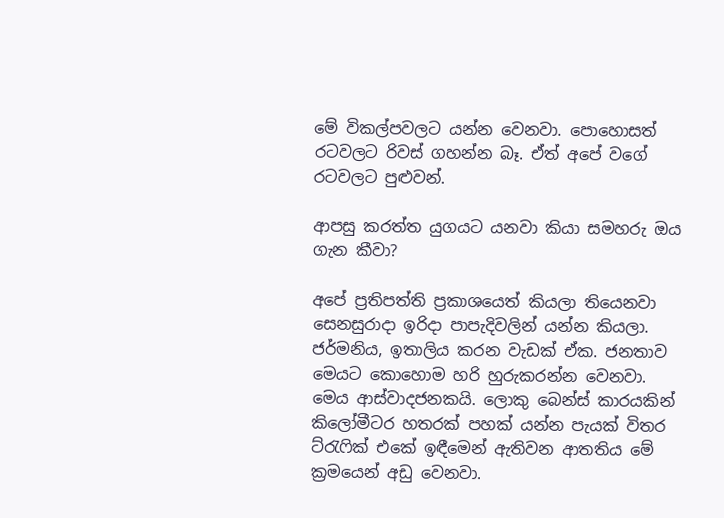මේ විකල්පවලට යන්න වෙනවා. පොහොසත් රටවලට රිවස් ගහන්න බෑ. ඒත් අපේ වගේ රටවලට පුළුවන්.

ආපසු කරත්ත යුගයට යනවා කියා සමහරු ඔය ගැන කීවා?

අපේ ප්‍රතිපත්ති ප්‍රකාශයෙත් කියලා තියෙනවා සෙනසුරාදා ඉරිදා පාපැදිවලින් යන්න කියලා. ජර්මනිය, ඉතාලිය කරන වැඩක් ඒක‍. ජනතාව මෙයට කොහොම හරි හුරුකරන්න වෙනවා. මෙය ආස්වාදජනකයි. ලොකු බෙන්ස් කාරයකින් කිලෝමීටර හතරක් පහක් යන්න පැයක් විතර ට්රැෆික් ‍එකේ ඉඳීමෙන් ඇතිවන ආතතිය මේ ක්‍රමයෙන් අඩු වෙනවා.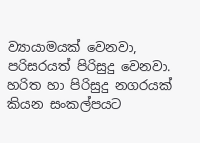ව්‍යායාමයක් වෙනවා, පරිසරයත් පිරිසුදු වෙනවා. හරිත හා පිරිසුදු නගරයක් කියන සංකල්පයට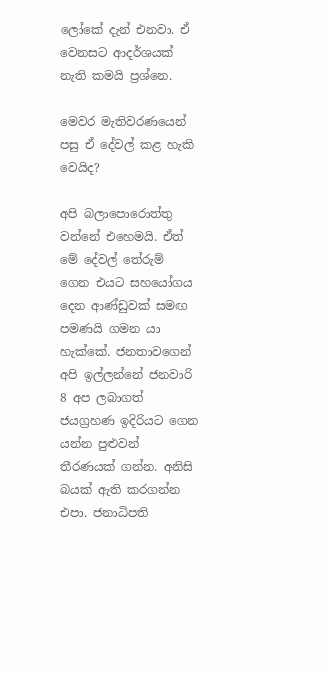ලෝකේ දැන් එනවා. ඒ වෙනසට ආදර්ශයක් නැති කමයි ප්‍රශ්නෙ.

මෙවර මැතිවරණයෙන් පසු ඒ දේවල් කළ හැකි වෙයිද?

අපි බලාපොරොත්තු වන්නේ එහෙමයි. ඒත් මේ දේවල් තේරුම් ගෙන එයට සහයෝගය දෙන ආණ්ඩුවක් සමඟ පමණයි ගමන යා හැක්කේ. ජනතාවගෙන් අපි ඉල්ලන්නේ ජනවාරි 8 අප ලබාගත් ජයග්‍රහණ ඉදිරියට ගෙන යන්න පුළුවන් තීරණයක් ගන්න. අනිසි බයක් ඇති කරගන්න එපා. ජනාධිපති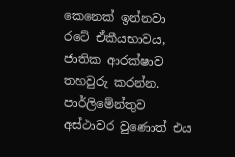කෙනෙක් ඉන්නවා රටේ ඒකීයභාවය, ජාතික ආරක්ෂාව තහවුරු කරන්න. පාර්ලිමේන්තුව අස්ථාවර වුණොත් එය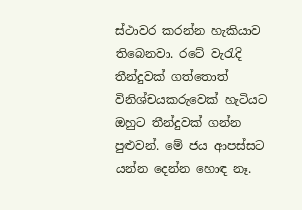ස්ථාවර කරන්න හැකියාව තිබෙනවා. රටේ වැරැදි තීන්දුවක් ගත්තොත් විනිශ්චයකරුවෙක් හැටියට ඔහුට තීන්දුවක් ගන්න පුළුවන්. මේ ජය ආපස්සට යන්න දෙන්න හොඳ නෑ.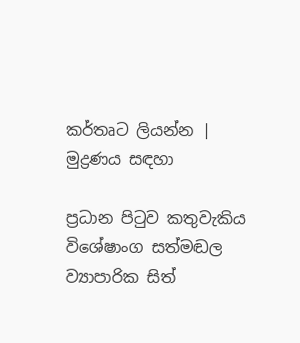කර්තෘට ලියන්න | මුද්‍රණය සඳහා

ප්‍රධාන පිටුව කතුවැකිය විශේෂාංග සත්මඬල ව්‍යාපාරික සිත්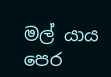මල් යාය පෙර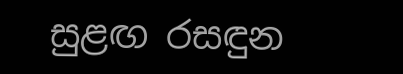සුළඟ රසඳුන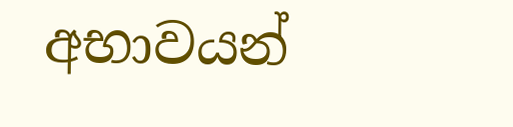අභාවයන්